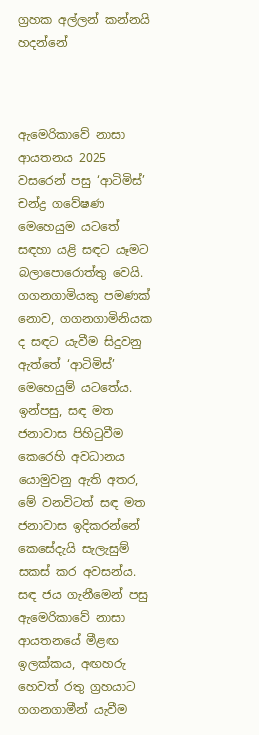ග්‍රහක අල්ලන් කන්නයි හදන්නේ



ඇමෙරිකාවේ නාසා ආයතනය 2025 වසරෙන් පසු ‘ආටිමිස්’ චන්ද්‍ර ගවේෂණ මෙහෙයුම යටතේ සඳහා යළි සඳට යෑමට බලාපොරොත්තු වෙයි. ගගනගාමියකු පමණක් නොව, ගගනගාමිනියක ද සඳට යැවීම සිදුවනු ඇත්තේ ‘ආටිමිස්’ මෙහෙයුම් යටතේය. ඉන්පසු, සඳ මත ජනාවාස පිහිටුවීම කෙරෙහි අවධානය යොමුවනු ඇති අතර, මේ වනවිටත් සඳ මත ජනාවාස ඉදිකරන්නේ කෙසේදැයි සැලැසුම් සකස් කර අවසන්ය. සඳ ජය ගැනීමෙන් පසු ඇමෙරිකාවේ නාසා ආයතනයේ මීළඟ ඉලක්කය, අඟහරු හෙවත් රතු ග්‍රහයාට ගගනගාමීන් යැවීම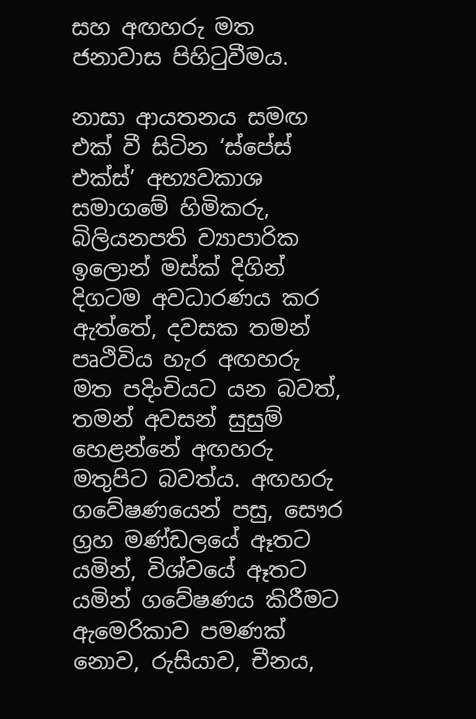සහ අඟහරු මත ජනාවාස පිහිටුවීමය.

නාසා ආයතනය සමඟ එක් වී සිටින ‘ස්පේස් එක්ස්’ අභ්‍යවකාශ සමාගමේ හිමිකරු, බිලියනපති ව්‍යාපාරික ඉලොන් මස්ක් දිගින් දිගටම අවධාරණය කර ඇත්තේ, දවසක තමන් පෘථිවිය හැර අඟහරු මත පදිංචියට යන බවත්, තමන් අවසන් සුසුම් හෙළන්නේ අඟහරු මතුපිට බවත්ය. අඟහරු ගවේෂණයෙන් පසු, සෞර ග්‍රහ මණ්ඩලයේ ඈතට යමින්, විශ්වයේ ඈතට යමින් ගවේෂණය කිරීමට ඇමෙරිකාව පමණක් නොව, රුසියාව, චීනය,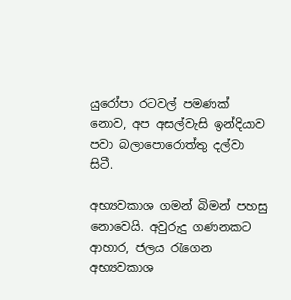යුරෝපා රටවල් පමණක් නොව, අප අසල්වැසි ඉන්දියාව පවා බලාපොරොත්තු දල්වා සිටී.

අභ්‍යවකාශ ගමන් බිමන් පහසු නොවෙයි. අවුරුදු ගණනකට ආහාර, ජලය රැගෙන අභ්‍යවකාශ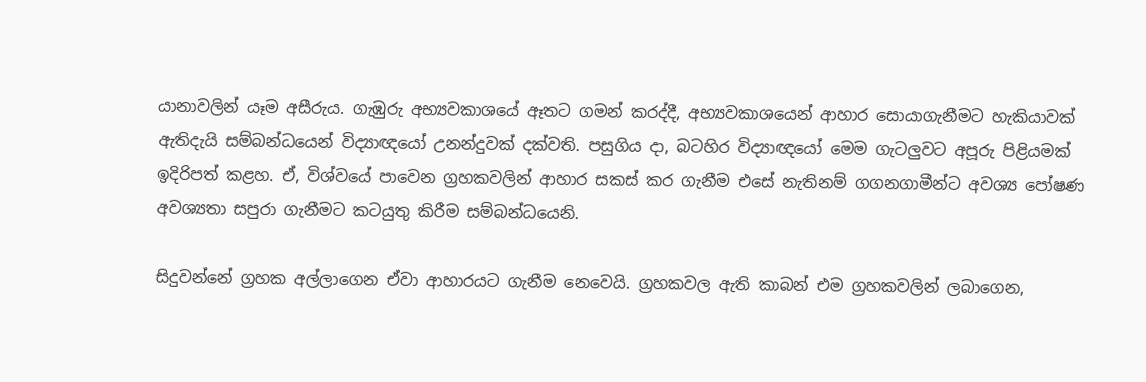යානාවලින් යෑම අසීරුය. ගැඹුරු අභ්‍යවකාශයේ ඈතට ගමන් කරද්දී, අභ්‍යවකාශයෙන් ආහාර සොයාගැනීමට හැකියාවක් ඇතිදැයි සම්බන්ධයෙන් විද්‍යාඥයෝ උනන්දුවක් දක්වති. පසුගිය දා, බටහිර විද්‍යාඥයෝ මෙම ගැටලු‍වට අපූරු පිළියමක් ඉදිරිපත් කළහ. ඒ, විශ්වයේ පාවෙන ග්‍රහකවලින් ආහාර සකස් කර ගැනීම එසේ නැතිනම් ගගනගාමීන්ට අවශ්‍ය පෝෂණ අවශ්‍යතා සපුරා ගැනීමට කටයුතු කිරීම සම්බන්ධයෙනි.

සිදුවන්නේ ග්‍රහක අල්ලාගෙන ඒවා ආහාරයට ගැනීම නෙවෙයි. ග්‍රහකවල ඇති කාබන් එම ග්‍රහකවලින් ලබාගෙන,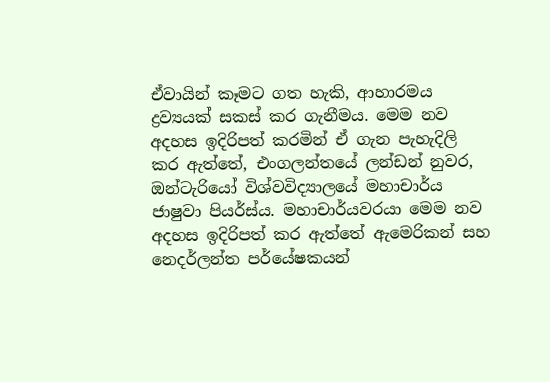ඒවායින් කෑමට ගත හැකි, ආහාරමය ද්‍රව්‍යයක් සකස් කර ගැනීමය. මෙම නව අදහස ඉදිරිපත් කරමින් ඒ ගැන පැහැදිලි කර ඇත්තේ, එංගලන්තයේ ලන්ඩන් නුවර, ඔන්ටැරියෝ විශ්වවිද්‍යාලයේ මහාචාර්ය ජාෂුවා පියර්ස්ය. මහාචාර්යවරයා මෙම නව අදහස ඉදිරිපත් කර ඇත්තේ ඇමෙරිකන් සහ නෙදර්ලන්ත පර්‌යේෂකයන්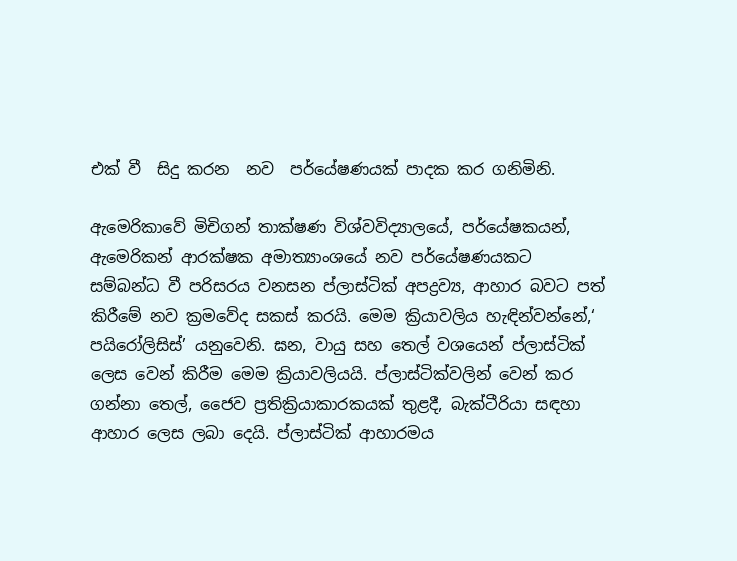එක් වී  සිදු කරන  නව  පර්‌යේෂණයක් පාදක කර ගනිමිනි.

ඇමෙරිකාවේ මිචිගන් තාක්ෂණ විශ්වවිද්‍යාලයේ, පර්‌යේෂකයන්, ඇමෙරිකන් ආරක්ෂක අමාත්‍යාංශයේ නව පර්‌යේෂණයකට සම්බන්ධ වී පරිසරය වනසන ප්ලාස්ටික් අපද්‍රව්‍ය, ආහාර බවට පත් කිරීමේ නව ක්‍රමවේද සකස් කරයි. මෙම ක්‍රියාවලිය හැඳින්වන්නේ,‘ පයිරෝලිසිස්’ යනුවෙනි. ඝන, වායු සහ තෙල් වශයෙන් ප්ලාස්ටික් ලෙස වෙන් කිරීම මෙම ක්‍රියාවලියයි. ප්ලාස්ටික්වලින් වෙන් කර ගන්නා තෙල්, ජෛව ප්‍රතික්‍රියාකාරකයක් තුළදී, බැක්ටීරියා සඳහා ආහාර ලෙස ලබා දෙයි. ප්ලාස්ටික් ආහාරමය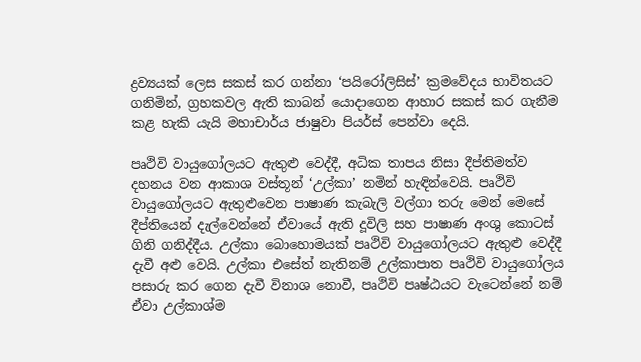ද්‍රව්‍යයක් ලෙස සකස් කර ගන්නා ‘පයිරෝලිසිස්’ ක්‍රමවේදය භාවිතයට ගනිමින්, ග්‍රහකවල ඇති කාබන් යොදාගෙන ආහාර සකස් කර ගැනීම කළ හැකි යැයි මහාචාර්ය ජාෂුවා පියර්ස් පෙන්වා දෙයි.

පෘථිවි වායුගෝලයට ඇතුළු වෙද්දී, අධික තාපය නිසා දීප්තිමත්ව දහනය වන ආකාශ වස්තූන් ‘උල්කා’ නමින් හැඳින්වෙයි. පෘථිවි වායුගෝලයට ඇතුළුවෙන පාෂාණ කැබැලි වල්ගා තරු මෙන් මෙසේ දීප්තියෙන් දැල්වෙන්නේ ඒවායේ ඇති දූවිලි සහ පාෂාණ අංශු කොටස් ගිනි ගනිද්දීය. උල්කා බොහොමයක් පෘථිවි වායුගෝලයට ඇතුළු වෙද්දී දැවී අළු වෙයි. උල්කා එසේත් නැතිනම් උල්කාපාත පෘථිවි වායුගෝලය පසාරු කර ගෙන දැවී විනාශ නොවී, පෘථිවි පෘෂ්ඨයට වැටෙන්නේ නම් ඒවා උල්කාශ්ම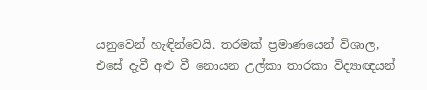යනුවෙන් හැඳින්වෙයි. තරමක් ප්‍රමාණයෙන් විශාල, එසේ දැවී අළු වී නොයන උල්කා තාරකා විද්‍යාඥයන්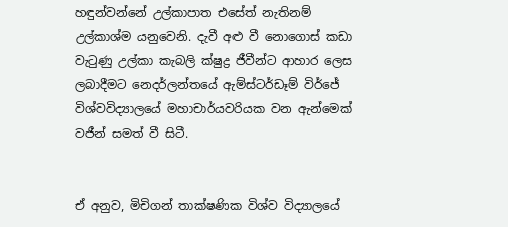හඳුන්වන්නේ උල්කාපාත එසේත් නැතිනම් උල්කාශ්ම යනුවෙනි. දැවී අළු වී නොගොස් කඩා වැටුණු උල්කා කැබලි ක්ෂුද්‍ර ජීවීන්ට ආහාර ලෙස ලබාදීමට නෙදර්ලන්තයේ ඇම්ස්ටර්ඩෑම් විර්ජේ විශ්වවිද්‍යාලයේ මහාචාර්යවරියක වන ඇන්මෙක් වජීන් සමත් වී සිටී.


ඒ අනුව, මිචිගන් තාක්ෂණික විශ්ව විද්‍යාලයේ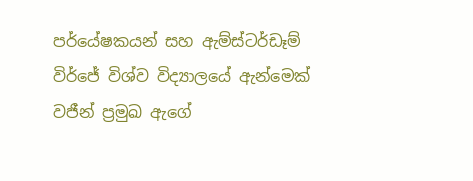පර්යේෂකයන් සහ ඇම්ස්ටර්ඩෑම් විර්ජේ විශ්ව විද්‍යාලයේ ඇන්මෙක් වජීන් ප්‍රමුඛ ඇගේ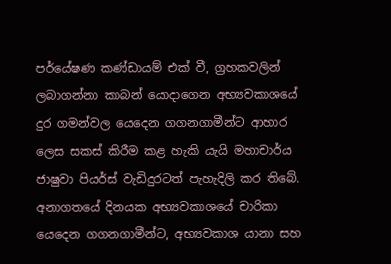පර්යේෂණ කණ්ඩායම් එක් වී, ග්‍රහකවලින් ලබාගන්නා කාබන් යොදාගෙන අභ්‍යවකාශයේ දුර ගමන්වල යෙදෙන ගගනගාමීන්ට ආහාර ලෙස සකස් කිරීම කළ හැකි යැයි මහාචාර්ය ජාෂුවා පියර්ස් වැඩිදුරටත් පැහැදිලි කර තිබේ. අනාගතයේ දිනයක අභ්‍යවකාශයේ චාරිකා යෙදෙන ගගනගාමීන්ට, අභ්‍යවකාශ යානා සහ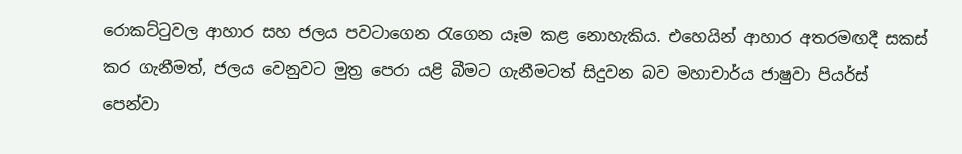රොකට්ටුවල ආහාර සහ ජලය පවටාගෙන රැගෙන යෑම කළ නොහැකිය. එහෙයින් ආහාර අතරමඟදී සකස් කර ගැනීමත්, ජලය වෙනුවට මුත්‍ර පෙරා යළි බීමට ගැනීමටත් සිදුවන බව මහාචාර්ය ජාෂුවා පියර්ස් පෙන්වා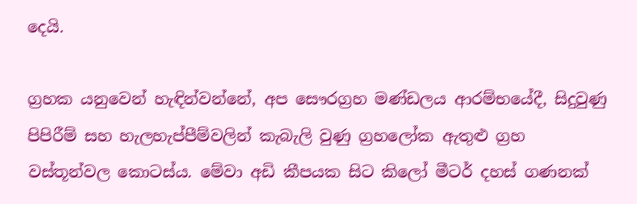දෙයි.

ග්‍රහක යනුවෙන් හැඳින්වන්නේ, අප සෞරග්‍රහ මණ්ඩලය ආරම්භයේදී, සිදුවුණු පිපිරීම් සහ හැලහැප්පීම්වලින් කැබැලි වුණු ග්‍රහලෝක ඇතුළු ග්‍රහ වස්තූන්වල කොටස්ය. මේවා අඩි කීපයක සිට කිලෝ මීටර් දහස් ගණනක්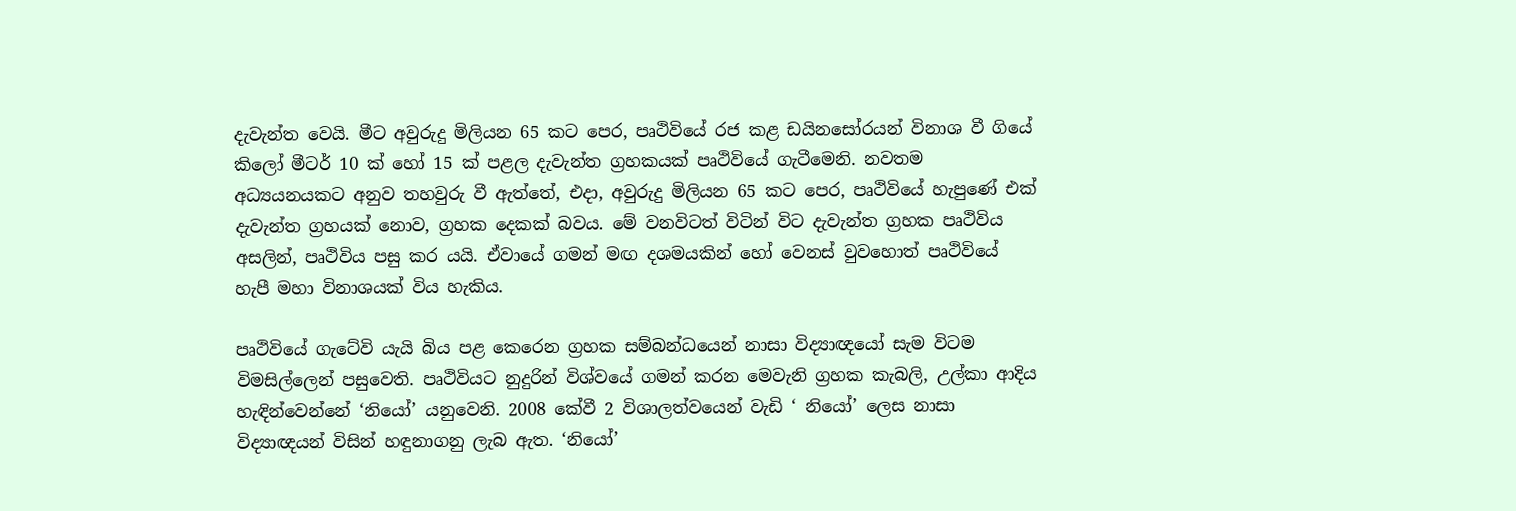දැවැන්ත වෙයි. මීට අවුරුදු මිලියන 65 කට පෙර, පෘථිවියේ රජ කළ ඩයිනසෝරයන් විනාශ වී ගියේ කිලෝ මීටර් 10 ක් හෝ 15 ක් පළල දැවැන්ත ග්‍රහකයක් පෘථිවියේ ගැටීමෙනි. නවතම අධ්‍යයනයකට අනුව තහවුරු වී ඇත්තේ, එදා, අවුරුදු මිලියන 65 කට පෙර, පෘථිවියේ හැපුණේ එක් දැවැන්ත ග්‍රහයක් නොව, ග්‍රහක දෙකක් බවය. මේ වනවිටත් විටින් විට දැවැන්ත ග්‍රහක පෘථිවිය අසලින්, පෘථිවිය පසු කර යයි. ඒවායේ ගමන් මඟ දශමයකින් හෝ වෙනස් වුවහොත් පෘථිවියේ හැපී මහා විනාශයක් විය හැකිය.

පෘථිවියේ ගැටේවි යැයි බිය පළ කෙරෙන ග්‍රහක සම්බන්ධයෙන් නාසා විද්‍යාඥයෝ සැම විටම විමසිල්ලෙන් පසුවෙති. පෘථිවියට නුදුරින් විශ්වයේ ගමන් කරන මෙවැනි ග්‍රහක කැබලි, උල්කා ආදිය හැඳින්වෙන්නේ ‘නියෝ’ යනුවෙනි. 2008 කේවී 2 විශාලත්වයෙන් වැඩි ‘ නියෝ’ ලෙස නාසා විද්‍යාඥයන් විසින් හඳුනාගනු ලැබ ඇත. ‘නියෝ’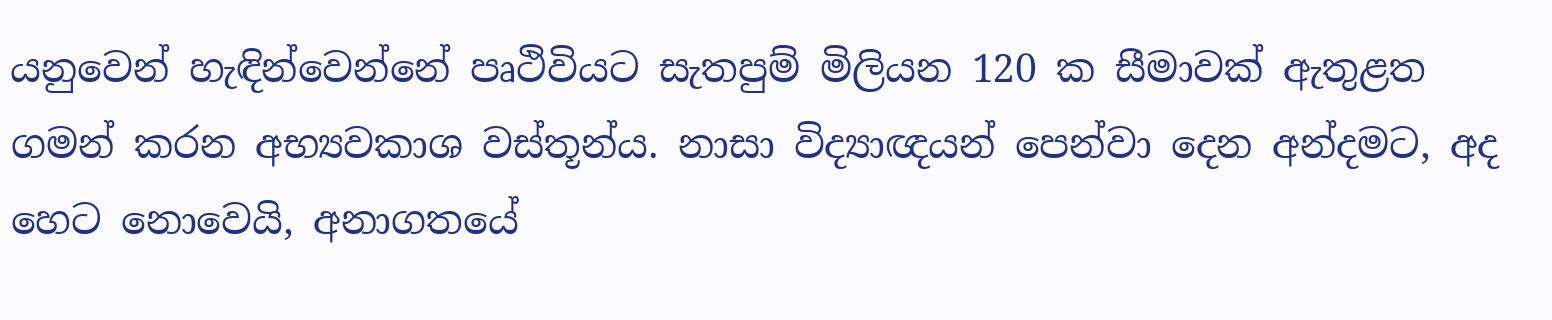යනුවෙන් හැඳින්වෙන්නේ පෘථිවියට සැතපුම් මිලියන 120 ක සීමාවක් ඇතුළත ගමන් කරන අභ්‍යවකාශ වස්තූන්ය. නාසා විද්‍යාඥයන් පෙන්වා දෙන අන්දමට, අද හෙට නොවෙයි, අනාගතයේ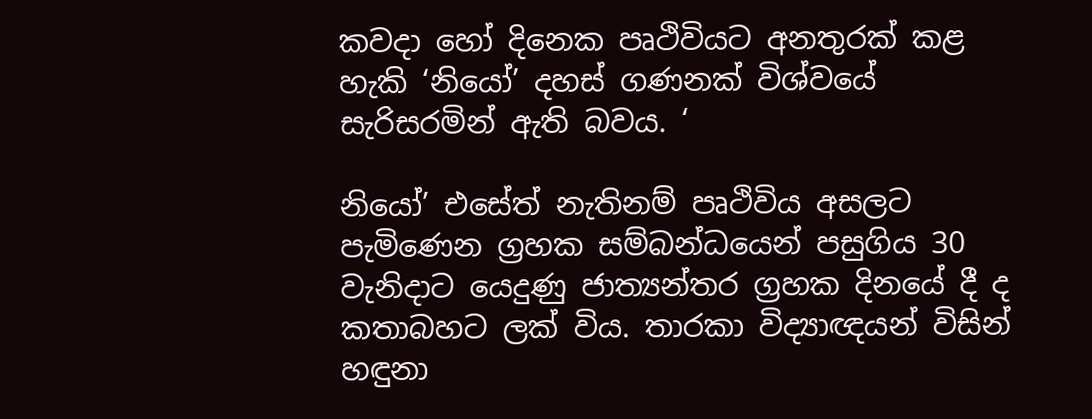කවදා හෝ දිනෙක පෘථිවියට අනතුරක් කළ හැකි ‘නියෝ’ දහස් ගණනක් විශ්වයේ සැරිසරමින් ඇති බවය. ‘

නියෝ’ එසේත් නැතිනම් පෘථිවිය අසලට පැමිණෙන ග්‍රහක සම්බන්ධයෙන් පසුගිය 30 වැනිදාට යෙදුණු ජාත්‍යන්තර ග්‍රහක දිනයේ දී ද කතාබහට ලක් විය. තාරකා විද්‍යාඥයන් විසින් හඳුනා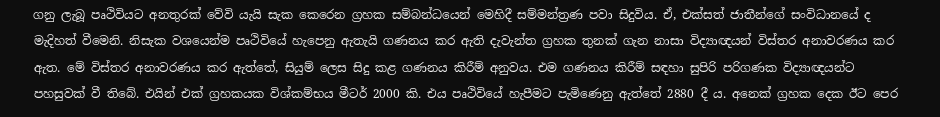ගනු ලැබූ පෘථිවියට අනතුරක් වේවි යැයි සැක කෙරෙන ග්‍රහක සම්බන්ධයෙන් මෙහිදී සම්මන්ත්‍රණ පවා සිදුවිය. ඒ, එක්සත් ජාතීන්ගේ සංවිධානයේ ද මැදිහත් වීමෙනි. නිසැක වශයෙන්ම පෘථිවියේ හැපෙනු ඇතැයි ගණනය කර ඇති දැවැන්ත ග්‍රහක තුනක් ගැන නාසා විද්‍යාඥයන් විස්තර අනාවරණය කර ඇත. මේ විස්තර අනාවරණය කර ඇත්තේ, සියුම් ලෙස සිදු කළ ගණනය කිරීම් අනුවය. එම ගණනය කිරීම් සඳහා සුපිරි පරිගණක විද්‍යාඥයන්ට පහසුවක් වී තිබේ. එයින් එක් ග්‍රහකයක විශ්කම්භය මීටර් 2000 කි. එය පෘථිවියේ හැපීමට පැමිණෙනු ඇත්තේ 2880 දී ය. අනෙක් ග්‍රහක දෙක ඊට පෙර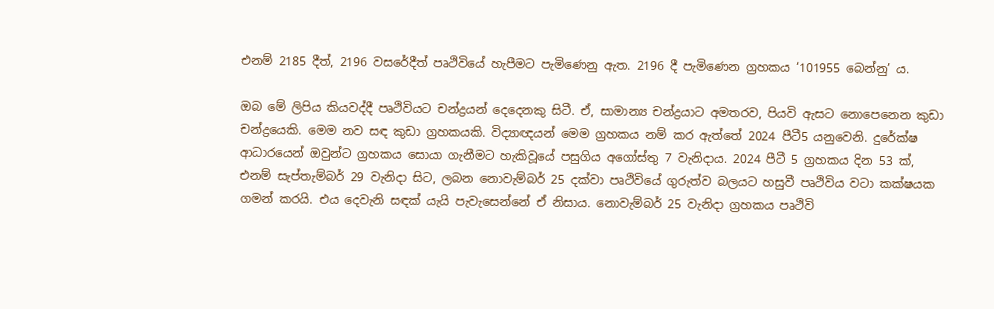එනම් 2185 දීත්, 2196 වසරේදීත් පෘථිවියේ හැපීමට පැමිණෙනු ඇත. 2196 දී පැමිණෙන ග්‍රහකය ‘101955 බෙන්නු’ ය.

ඔබ මේ ලිපිය කියවද්දී පෘථිවියට චන්ද්‍රයන් දෙදෙනකු සිටී. ඒ, සාමාන්‍ය චන්ද්‍රයාට අමතරව, පියවි ඇසට නොපෙනෙන කුඩා චන්ද්‍රයෙකි. මෙම නව සඳ කුඩා ග්‍රහකයකි. විද්‍යාඥයන් මෙම ග්‍රහකය නම් කර ඇත්තේ 2024 පීටී5 යනුවෙනි. දුරේක්ෂ ආධාරයෙන් ඔවුන්ට ග්‍රහකය සොයා ගැනීමට හැකිවූයේ පසුගිය අගෝස්තු 7 වැනිදාය. 2024 පීටී 5 ග්‍රහකය දින 53 ක්, එනම් සැප්තැම්බර් 29 වැනිදා සිට, ලබන නොවැම්බර් 25 දක්වා පෘථිවියේ ගුරුත්ව බලයට හසුවී පෘථිවිය වටා කක්ෂයක ගමන් කරයි. එය දෙවැනි සඳක් යැයි පැවැසෙන්නේ ඒ නිසාය. නොවැම්බර් 25 වැනිදා ග්‍රහකය පෘථිවි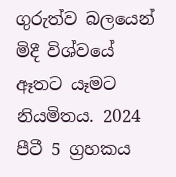ගුරුත්ව බලයෙන් මිදී විශ්වයේ ඈතට යෑමට නියමිතය. 2024 පීටී 5 ග්‍රහකය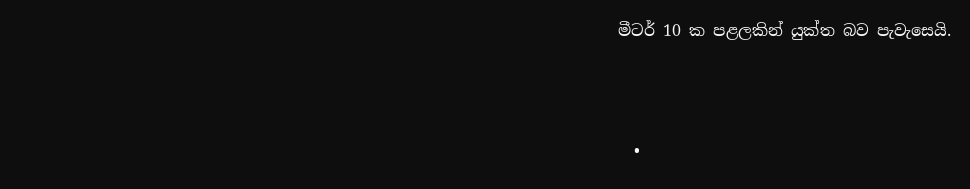මීටර් 10 ක පළලකින් යුක්ත බව පැවැසෙයි.



  •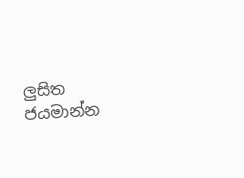ලු‍සිත ජයමාන්න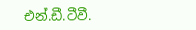එන්.ඩී.ටීවී.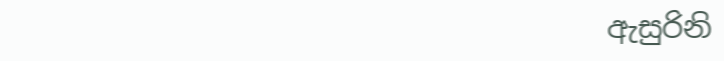ඇසුරිනි